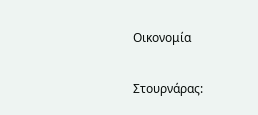Οικονομία

Στουρνάρας: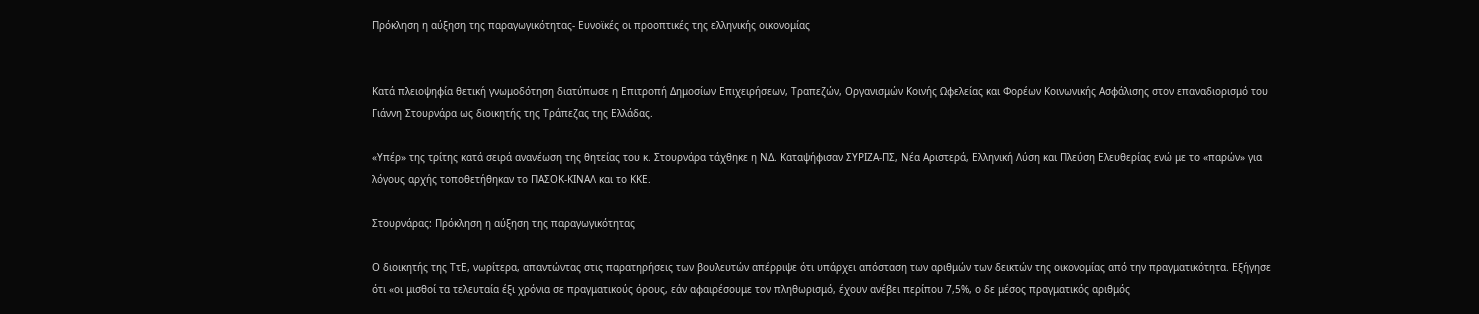Πρόκληση η αύξηση της παραγωγικότητας- Ευνοϊκές οι προοπτικές της ελληνικής οικονομίας


Κατά πλειοψηφία θετική γνωμοδότηση διατύπωσε η Επιτροπή Δημοσίων Επιχειρήσεων, Τραπεζών, Οργανισμών Κοινής Ωφελείας και Φορέων Κοινωνικής Ασφάλισης στον επαναδιορισμό του Γιάννη Στουρνάρα ως διοικητής της Τράπεζας της Ελλάδας.

«Υπέρ» της τρίτης κατά σειρά ανανέωση της θητείας του κ. Στουρνάρα τάχθηκε η ΝΔ. Καταψήφισαν ΣΥΡΙΖΑ-ΠΣ, Νέα Αριστερά, Ελληνική Λύση και Πλεύση Ελευθερίας ενώ με το «παρών» για λόγους αρχής τοποθετήθηκαν το ΠΑΣΟΚ-ΚΙΝΑΛ και το ΚΚΕ.

Στουρνάρας: Πρόκληση η αύξηση της παραγωγικότητας

Ο διοικητής της ΤτΕ, νωρίτερα, απαντώντας στις παρατηρήσεις των βουλευτών απέρριψε ότι υπάρχει απόσταση των αριθμών των δεικτών της οικονομίας από την πραγματικότητα. Εξήγησε ότι «οι μισθοί τα τελευταία έξι χρόνια σε πραγματικούς όρους, εάν αφαιρέσουμε τον πληθωρισμό, έχουν ανέβει περίπου 7,5%, ο δε μέσος πραγματικός αριθμός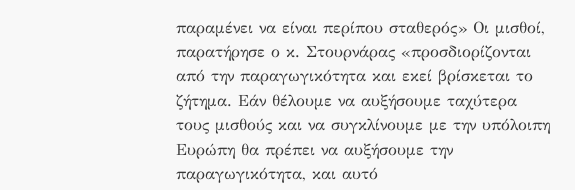παραμένει να είναι περίπου σταθερός» Οι μισθοί, παρατήρησε ο κ. Στουρνάρας «προσδιορίζονται από την παραγωγικότητα και εκεί βρίσκεται το ζήτημα. Εάν θέλουμε να αυξήσουμε ταχύτερα τους μισθούς και να συγκλίνουμε με την υπόλοιπη Ευρώπη θα πρέπει να αυξήσουμε την παραγωγικότητα, και αυτό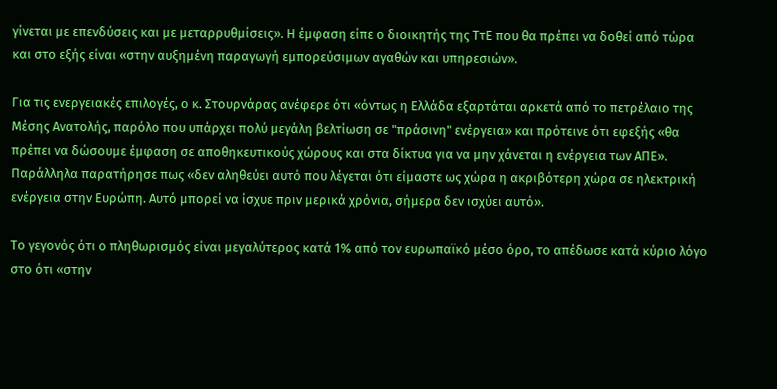γίνεται με επενδύσεις και με μεταρρυθμίσεις». Η έμφαση είπε ο διοικητής της ΤτΕ που θα πρέπει να δοθεί από τώρα και στο εξής είναι «στην αυξημένη παραγωγή εμπορεύσιμων αγαθών και υπηρεσιών».

Για τις ενεργειακές επιλογές, ο κ. Στουρνάρας ανέφερε ότι «όντως η Ελλάδα εξαρτάται αρκετά από το πετρέλαιο της Μέσης Ανατολής, παρόλο που υπάρχει πολύ μεγάλη βελτίωση σε "πράσινη" ενέργεια» και πρότεινε ότι εφεξής «θα πρέπει να δώσουμε έμφαση σε αποθηκευτικούς χώρους και στα δίκτυα για να μην χάνεται η ενέργεια των ΑΠΕ». Παράλληλα παρατήρησε πως «δεν αληθεύει αυτό που λέγεται ότι είμαστε ως χώρα η ακριβότερη χώρα σε ηλεκτρική ενέργεια στην Ευρώπη. Αυτό μπορεί να ίσχυε πριν μερικά χρόνια, σήμερα δεν ισχύει αυτό».

Το γεγονός ότι ο πληθωρισμός είναι μεγαλύτερος κατά 1% από τον ευρωπαϊκό μέσο όρο, το απέδωσε κατά κύριο λόγο στο ότι «στην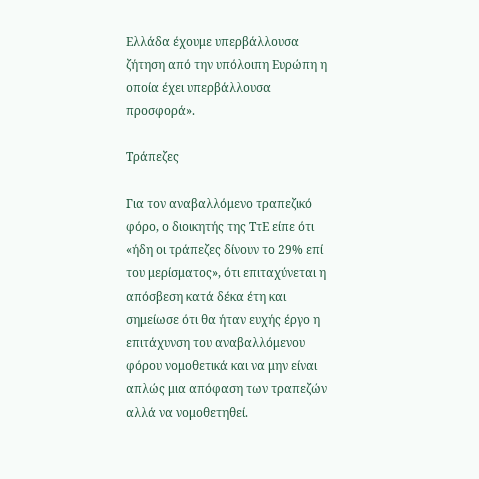Ελλάδα έχουμε υπερβάλλουσα ζήτηση από την υπόλοιπη Ευρώπη η οποία έχει υπερβάλλουσα προσφορά».

Τράπεζες

Για τον αναβαλλόμενο τραπεζικό φόρο, ο διοικητής της ΤτΕ είπε ότι «ήδη οι τράπεζες δίνουν το 29% επί του μερίσματος», ότι επιταχύνεται η απόσβεση κατά δέκα έτη και σημείωσε ότι θα ήταν ευχής έργο η επιτάχυνση του αναβαλλόμενου φόρου νομοθετικά και να μην είναι απλώς μια απόφαση των τραπεζών αλλά να νομοθετηθεί.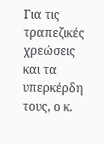Για τις τραπεζικές χρεώσεις και τα υπερκέρδη τους, ο κ.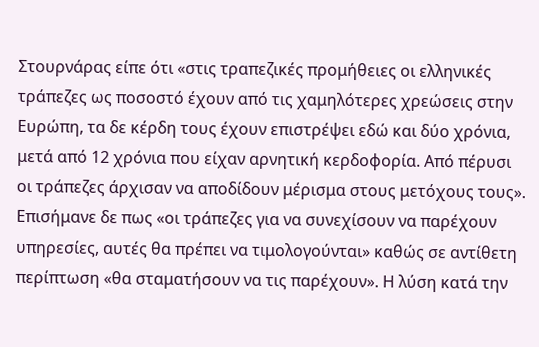Στουρνάρας είπε ότι «στις τραπεζικές προμήθειες οι ελληνικές τράπεζες ως ποσοστό έχουν από τις χαμηλότερες χρεώσεις στην Ευρώπη, τα δε κέρδη τους έχουν επιστρέψει εδώ και δύο χρόνια, μετά από 12 χρόνια που είχαν αρνητική κερδοφορία. Από πέρυσι οι τράπεζες άρχισαν να αποδίδουν μέρισμα στους μετόχους τους». Επισήμανε δε πως «οι τράπεζες για να συνεχίσουν να παρέχουν υπηρεσίες, αυτές θα πρέπει να τιμολογούνται» καθώς σε αντίθετη περίπτωση «θα σταματήσουν να τις παρέχουν». Η λύση κατά την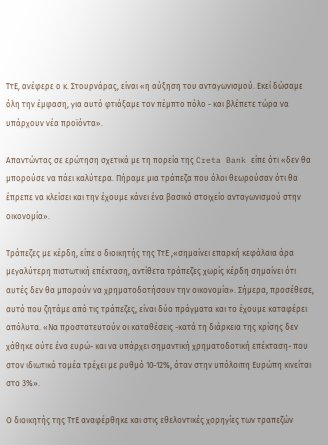ΤτΕ, ανέφερε ο κ. Στουρνάρας, είναι «η αύξηση του ανταγωνισμού. Εκεί δώσαμε όλη την έμφαση, για αυτό φτιάξαμε τον πέμπτο πόλο - και βλέπετε τώρα να υπάρχουν νέα προϊόντα».

Απαντώντας σε ερώτηση σχετικά με τη πορεία της Creta Bank είπε ότι «δεν θα μπορούσε να πάει καλύτερα. Πήραμε μια τράπεζα που όλοι θεωρούσαν ότι θα έπρεπε να κλείσει και την έχουμε κάνει ένα βασικό στοιχείο ανταγωνισμού στην οικονομία».

Τράπεζες με κέρδη, είπε ο διοικητής της ΤτΕ ,«σημαίνει επαρκή κεφάλαια άρα μεγαλύτερη πιστωτική επέκταση, αντίθετα τράπεζες χωρίς κέρδη σημαίνει ότι αυτές δεν θα μπορούν να χρηματοδοτήσουν την οικονομία». Σήμερα, προσέθεσε, αυτό που ζητάμε από τις τράπεζες, είναι δύο πράγματα και το έχουμε καταφέρει απόλυτα. «Να προστατευτούν οι καταθέσεις -κατά τη διάρκεια της κρίσης δεν χάθηκε ούτε ένα ευρώ- και να υπάρχει σημαντική χρηματοδοτική επέκταση- που στον ιδιωτικό τομέα τρέχει με ρυθμό 10-12%, όταν στην υπόλοιπη Ευρώπη κινείται στο 3%».

Ο διοικητής της ΤτΕ αναφέρθηκε και στις εθελοντικές χορηγίες των τραπεζών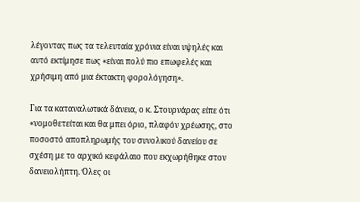λέγοντας πως τα τελευταία χρόνια είναι υψηλές και αυτό εκτίμησε πως «είναι πολύ πιο επωφελές και χρήσιμη από μια έκτακτη φορολόγηση».

Για τα καταναλωτικά δάνεια, ο κ. Στουρνάρας είπε ότι «νομοθετείται και θα μπει όριο, πλαφόν χρέωσης, στο ποσοστό αποπληρωμής του συνολικού δανείου σε σχέση με το αρχικό κεφάλαιο που εκχωρήθηκε στον δανειολήπτη. Όλες οι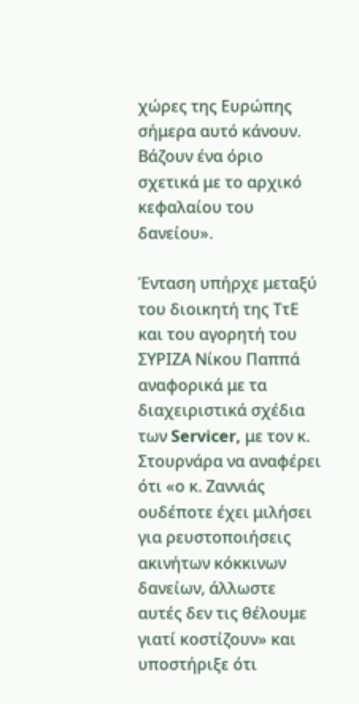χώρες της Ευρώπης σήμερα αυτό κάνουν. Βάζουν ένα όριο σχετικά με το αρχικό κεφαλαίου του δανείου».

Ένταση υπήρχε μεταξύ του διοικητή της ΤτΕ και του αγορητή του ΣΥΡΙΖΑ Νίκου Παππά αναφορικά με τα διαχειριστικά σχέδια των Servicer, με τον κ. Στουρνάρα να αναφέρει ότι «ο κ. Ζαννιάς ουδέποτε έχει μιλήσει για ρευστοποιήσεις ακινήτων κόκκινων δανείων, άλλωστε αυτές δεν τις θέλουμε γιατί κοστίζουν» και υποστήριξε ότι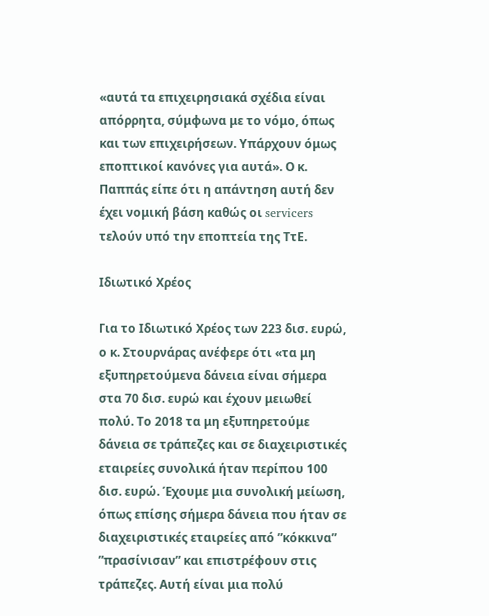«αυτά τα επιχειρησιακά σχέδια είναι απόρρητα, σύμφωνα με το νόμο, όπως και των επιχειρήσεων. Υπάρχουν όμως εποπτικοί κανόνες για αυτά». Ο κ. Παππάς είπε ότι η απάντηση αυτή δεν έχει νομική βάση καθώς οι servicers τελούν υπό την εποπτεία της ΤτΕ.

Ιδιωτικό Χρέος

Για το Ιδιωτικό Χρέος των 223 δισ. ευρώ, ο κ. Στουρνάρας ανέφερε ότι «τα μη εξυπηρετούμενα δάνεια είναι σήμερα στα 70 δισ. ευρώ και έχουν μειωθεί πολύ. Το 2018 τα μη εξυπηρετούμε δάνεια σε τράπεζες και σε διαχειριστικές εταιρείες συνολικά ήταν περίπου 100 δισ. ευρώ. Έχουμε μια συνολική μείωση, όπως επίσης σήμερα δάνεια που ήταν σε διαχειριστικές εταιρείες από ”κόκκινα” ”πρασίνισαν” και επιστρέφουν στις τράπεζες. Αυτή είναι μια πολύ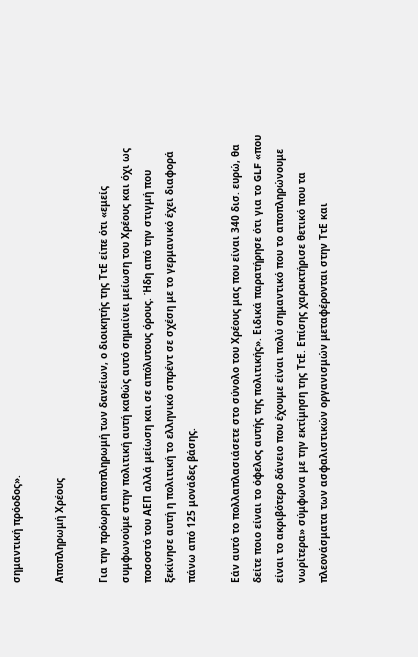σημαντική πρόοδος».

Αποπληρωμή Χρέους

Για την πρόωρη αποπληρωμή των δανείων, ο διοικητής της ΤτΕ είπε ότι «εμείς συμφωνούμε στην πολιτική αυτή καθώς αυτό σημαίνει μείωση του Χρέους και όχι ως ποσοστό του ΑΕΠ αλλά μείωση και σε απόλυτους όρους. Ήδη από την στιγμή που ξεκίνησε αυτή η πολιτική το ελληνικό σπρέντ σε σχέση με το γερμανικό έχει διαφορά πάνω από 125 μονάδες βάσης.

Εάν αυτό το πολλαπλασιάσετε στο σύνολο του Χρέους μας που είναι 340 δισ. ευρώ, θα δείτε ποιο είναι το όφελος αυτής της πολιτικής». Ειδικά παρατήρησε ότι για το GLF «που είναι το ακριβότερο δάνειο που έχουμε είναι πολύ σημαντικό που το αποπληρώνουμε νωρίτερα» σύμφωνα με την εκτίμηση της ΤτΕ. Επίσης χαρακτήρισε θετικό που τα πλεονάσματα των ασφαλιστικών οργανισμών μεταφέρονται στην ΤτΕ και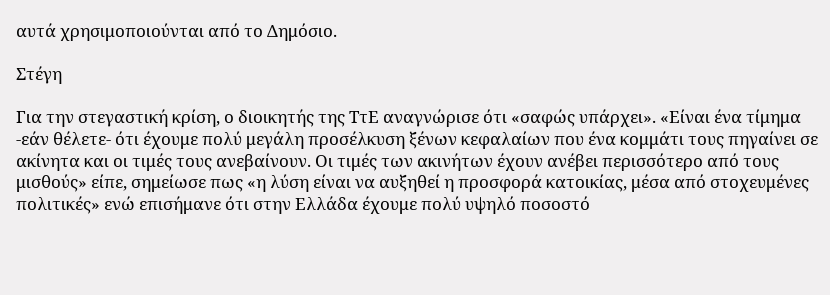αυτά χρησιμοποιούνται από το Δημόσιο.

Στέγη

Για την στεγαστική κρίση, ο διοικητής της ΤτΕ αναγνώρισε ότι «σαφώς υπάρχει». «Είναι ένα τίμημα -εάν θέλετε- ότι έχουμε πολύ μεγάλη προσέλκυση ξένων κεφαλαίων που ένα κομμάτι τους πηγαίνει σε ακίνητα και οι τιμές τους ανεβαίνουν. Οι τιμές των ακινήτων έχουν ανέβει περισσότερο από τους μισθούς» είπε, σημείωσε πως «η λύση είναι να αυξηθεί η προσφορά κατοικίας, μέσα από στοχευμένες πολιτικές» ενώ επισήμανε ότι στην Ελλάδα έχουμε πολύ υψηλό ποσοστό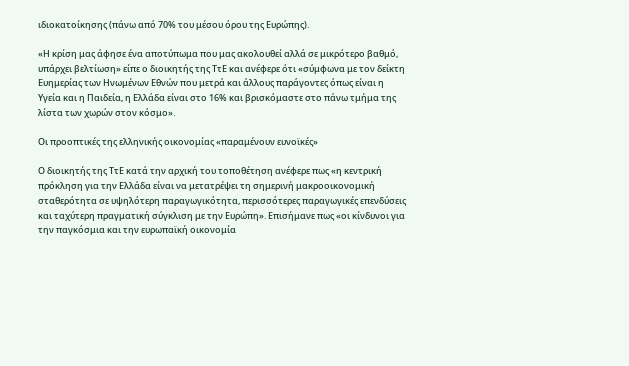ιδιοκατοίκησης (πάνω από 70% του μέσου όρου της Ευρώπης).

«Η κρίση μας άφησε ένα αποτύπωμα που μας ακολουθεί αλλά σε μικρότερο βαθμό, υπάρχει βελτίωση» είπε ο διοικητής της ΤτΕ και ανέφερε ότι «σύμφωνα με τον δείκτη Ευημερίας των Ηνωμένων Εθνών που μετρά και άλλους παράγοντες όπως είναι η Υγεία και η Παιδεία, η Ελλάδα είναι στο 16% και βρισκόμαστε στο πάνω τμήμα της λίστα των χωρών στον κόσμο».

Οι προοπτικές της ελληνικής οικονομίας «παραμένουν ευνοϊκές»

Ο διοικητής της ΤτΕ κατά την αρχική του τοποθέτηση ανέφερε πως «η κεντρική πρόκληση για την Ελλάδα είναι να μετατρέψει τη σημερινή μακροοικονομική σταθερότητα σε υψηλότερη παραγωγικότητα, περισσότερες παραγωγικές επενδύσεις και ταχύτερη πραγματική σύγκλιση με την Ευρώπη». Επισήμανε πως «οι κίνδυνοι για την παγκόσμια και την ευρωπαϊκή οικονομία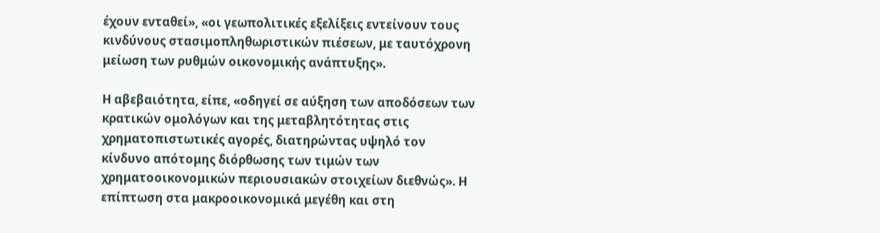έχουν ενταθεί», «οι γεωπολιτικές εξελίξεις εντείνουν τους κινδύνους στασιμοπληθωριστικών πιέσεων, με ταυτόχρονη μείωση των ρυθμών οικονομικής ανάπτυξης».

Η αβεβαιότητα, είπε, «οδηγεί σε αύξηση των αποδόσεων των κρατικών ομολόγων και της μεταβλητότητας στις χρηματοπιστωτικές αγορές, διατηρώντας υψηλό τον κίνδυνο απότομης διόρθωσης των τιμών των χρηματοοικονομικών περιουσιακών στοιχείων διεθνώς». Η επίπτωση στα μακροοικονομικά μεγέθη και στη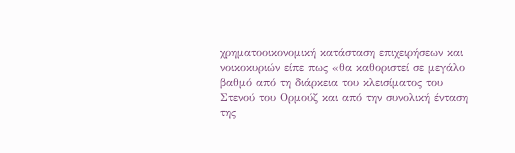χρηματοοικονομική κατάσταση επιχειρήσεων και νοικοκυριών είπε πως «θα καθοριστεί σε μεγάλο βαθμό από τη διάρκεια του κλεισίματος του Στενού του Ορμούζ και από την συνολική ένταση της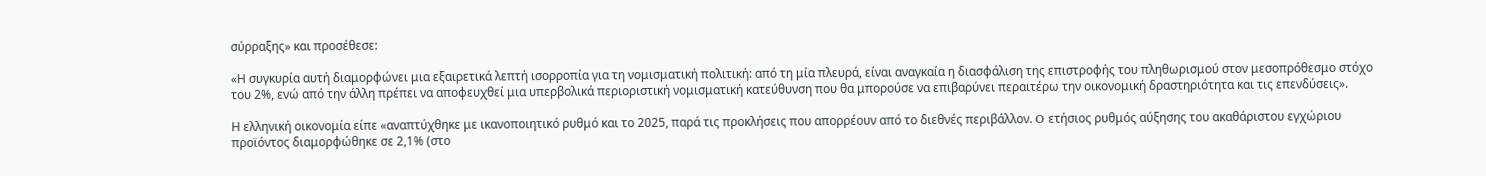σύρραξης» και προσέθεσε:

«Η συγκυρία αυτή διαμορφώνει μια εξαιρετικά λεπτή ισορροπία για τη νομισματική πολιτική: από τη μία πλευρά, είναι αναγκαία η διασφάλιση της επιστροφής του πληθωρισμού στον μεσοπρόθεσμο στόχο του 2%, ενώ από την άλλη πρέπει να αποφευχθεί μια υπερβολικά περιοριστική νομισματική κατεύθυνση που θα μπορούσε να επιβαρύνει περαιτέρω την οικονομική δραστηριότητα και τις επενδύσεις».

Η ελληνική οικονομία είπε «αναπτύχθηκε με ικανοποιητικό ρυθμό και το 2025, παρά τις προκλήσεις που απορρέουν από το διεθνές περιβάλλον. O ετήσιος ρυθμός αύξησης του ακαθάριστου εγχώριου προϊόντος διαμορφώθηκε σε 2,1% (στο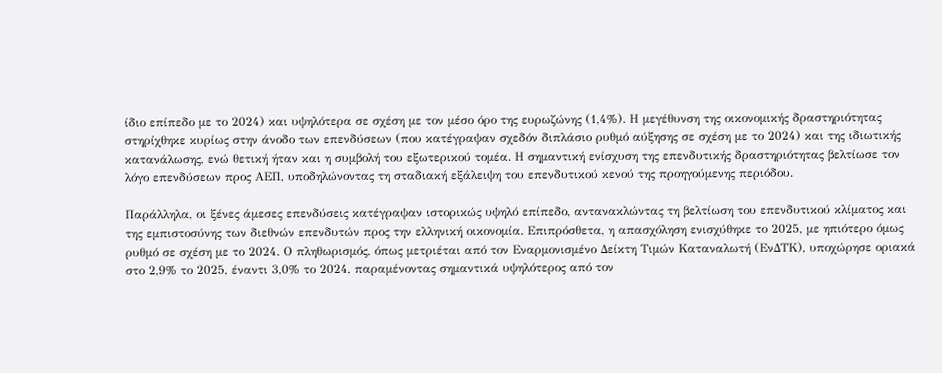ίδιο επίπεδο με το 2024) και υψηλότερα σε σχέση με τον μέσο όρο της ευρωζώνης (1,4%). Η μεγέθυνση της οικονομικής δραστηριότητας στηρίχθηκε κυρίως στην άνοδο των επενδύσεων (που κατέγραψαν σχεδόν διπλάσιο ρυθμό αύξησης σε σχέση με το 2024) και της ιδιωτικής κατανάλωσης, ενώ θετική ήταν και η συμβολή του εξωτερικού τομέα. Η σημαντική ενίσχυση της επενδυτικής δραστηριότητας βελτίωσε τον λόγο επενδύσεων προς ΑΕΠ, υποδηλώνοντας τη σταδιακή εξάλειψη του επενδυτικού κενού της προηγούμενης περιόδου.

Παράλληλα, οι ξένες άμεσες επενδύσεις κατέγραψαν ιστορικώς υψηλό επίπεδο, αντανακλώντας τη βελτίωση του επενδυτικού κλίματος και της εμπιστοσύνης των διεθνών επενδυτών προς την ελληνική οικονομία. Επιπρόσθετα, η απασχόληση ενισχύθηκε το 2025, με ηπιότερο όμως ρυθμό σε σχέση με το 2024. Ο πληθωρισμός, όπως μετριέται από τον Εναρμονισμένο Δείκτη Τιμών Καταναλωτή (ΕνΔΤΚ), υποχώρησε οριακά στο 2,9% το 2025, έναντι 3,0% το 2024, παραμένοντας σημαντικά υψηλότερος από τον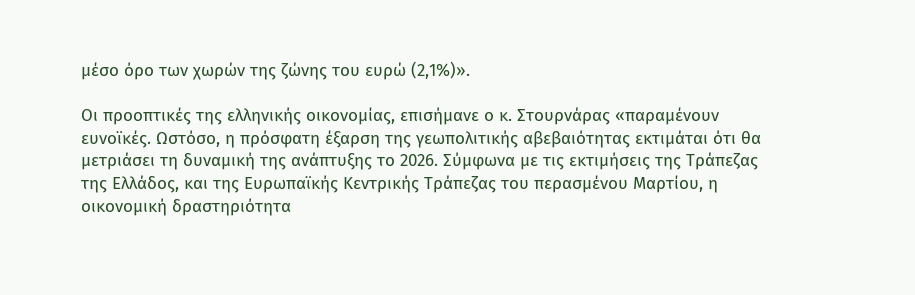μέσο όρο των χωρών της ζώνης του ευρώ (2,1%)».

Οι προοπτικές της ελληνικής οικονομίας, επισήμανε ο κ. Στουρνάρας «παραμένουν ευνοϊκές. Ωστόσο, η πρόσφατη έξαρση της γεωπολιτικής αβεβαιότητας εκτιμάται ότι θα μετριάσει τη δυναμική της ανάπτυξης το 2026. Σύμφωνα με τις εκτιμήσεις της Τράπεζας της Ελλάδος, και της Ευρωπαϊκής Κεντρικής Τράπεζας του περασμένου Μαρτίου, η οικονομική δραστηριότητα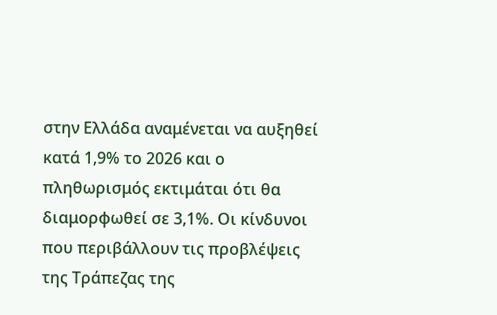στην Ελλάδα αναμένεται να αυξηθεί κατά 1,9% το 2026 και ο πληθωρισμός εκτιμάται ότι θα διαμορφωθεί σε 3,1%. Οι κίνδυνοι που περιβάλλουν τις προβλέψεις της Τράπεζας της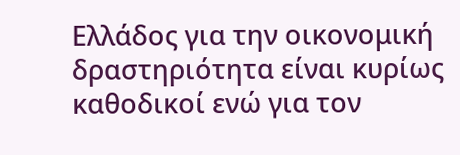Ελλάδος για την οικονομική δραστηριότητα είναι κυρίως καθοδικοί ενώ για τον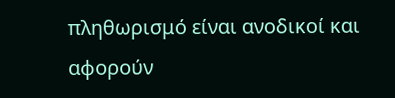πληθωρισμό είναι ανοδικοί και αφορούν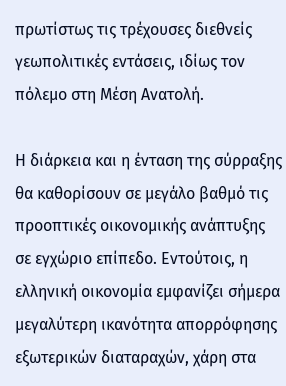πρωτίστως τις τρέχουσες διεθνείς γεωπολιτικές εντάσεις, ιδίως τον πόλεμο στη Μέση Ανατολή.

Η διάρκεια και η ένταση της σύρραξης θα καθορίσουν σε μεγάλο βαθμό τις προοπτικές οικονομικής ανάπτυξης σε εγχώριο επίπεδο. Εντούτοις, η ελληνική οικονομία εμφανίζει σήμερα μεγαλύτερη ικανότητα απορρόφησης εξωτερικών διαταραχών, χάρη στα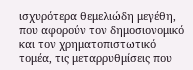ισχυρότερα θεμελιώδη μεγέθη, που αφορούν τον δημοσιονομικό και τον χρηματοπιστωτικό τομέα, τις μεταρρυθμίσεις που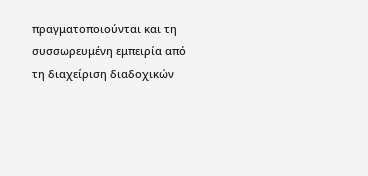πραγματοποιούνται και τη συσσωρευμένη εμπειρία από τη διαχείριση διαδοχικών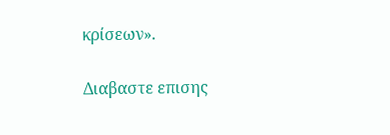κρίσεων».

Διαβαστε επισης